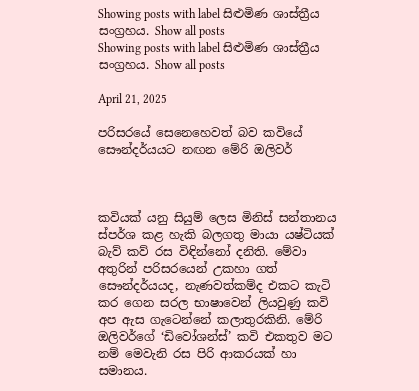Showing posts with label සිළුමිණ ශාස්ත්‍රීය සංග්‍රහය. Show all posts
Showing posts with label සිළුමිණ ශාස්ත්‍රීය සංග්‍රහය. Show all posts

April 21, 2025

පරිසරයේ සෙනෙහෙවත් බව කවියේ සෞන්දර්යයට නඟන මේරි ඔලිවර්



කවියක් යනු සියුම් ලෙස මිනිස් සන්තානය ස්පර්ශ කළ හැකි බලගතු මායා යෂ්ටියක් බැව් කව් රස විඳින්නෝ දනිති. මේවා අතුරින් පරිසරයෙන් උකහා ගත් සෞන්දර්යයද, නැණවත්කම්ද එකට කැටි කර ගෙන සරල භාෂාවෙන් ලියවුණු කවි අප ඇස ගැටෙන්නේ කලාතුරකිනි. මේරි ඔලිවර්ගේ ‘ඩිවෝශන්ස්’ කවි එකතුව මට නම් මෙවැනි රස පිරි ආකරයක් හා සමානය.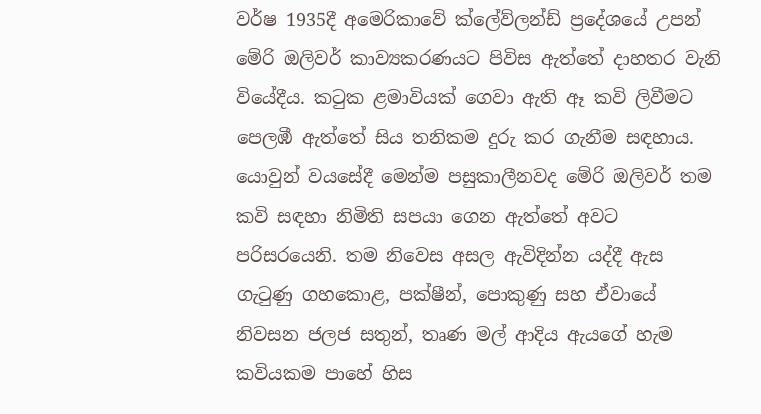වර්ෂ 1935දී අමෙරිකාවේ ක්ලේව්ලන්ඩ් ප්‍රදේශයේ උපන් මේරි ඔලිවර් කාව්‍යකරණයට පිවිස ඇත්තේ දාහතර වැනි වියේදීය. කටුක ළමාවියක් ගෙවා ඇති ඈ කවි ලිවීමට පෙලඹී ඇත්තේ සිය තනිකම දුරු කර ගැනීම සඳහාය. යොවුන් වයසේදී මෙන්ම පසුකාලීනවද මේරි ඔලිවර් තම කවි සඳහා නිමිති සපයා ගෙන ඇත්තේ අවට පරිසරයෙනි. තම නිවෙස අසල ඇවිදින්න යද්දී ඇස ගැටුණු ගහකොළ, පක්ෂීන්, පොකුණු සහ ඒවායේ නිවසන ජලජ සතුන්, තෘණ මල් ආදිය ඇයගේ හැම කවියකම පාහේ හිස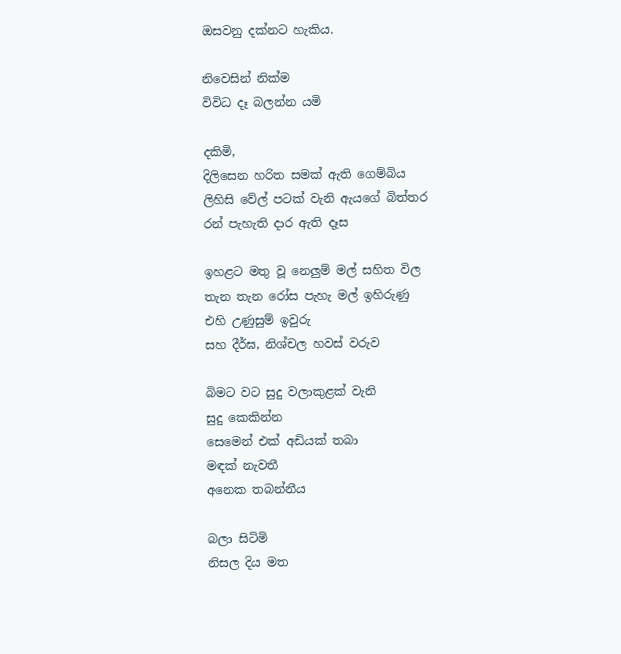ඔසවනු දක්නට හැකිය.

නිවෙසින් නික්ම
විවිධ දෑ බලන්න යමි

දකිමි,
දිලිසෙන හරිත සමක් ඇති ගෙම්බිය
ලිහිසි වේල් පටක් වැනි ඇයගේ බිත්තර
රන් පැහැති දාර ඇති දෑස

ඉහළට මතු වූ නෙලුම් මල් සහිත විල
තැන තැන රෝස පැහැ මල් ඉහිරුණු
එහි උණුසුම් ඉවුරු
සහ දීර්ඝ, නිශ්චල හවස් වරුව

බිමට වට සුදු වලාකුළක් වැනි
සුදු කෙකින්න
සෙමෙන් එක් අඩියක් තබා
මඳක් නැවතී
අනෙක තබන්නීය

බලා සිටිමි
නිසල දිය මත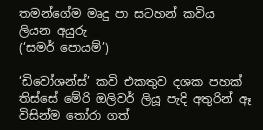තමන්ගේම මෘදු පා සටහන් කවිය
ලියන අයුරු
(‘සමර් පොයම්’)

‘ඩිවෝශන්ස්’ කවි එකතුව දශක පහක් තිස්සේ මේරි ඔලිවර් ලියූ පැදි අතුරින් ඈ විසින්ම තෝරා ගත්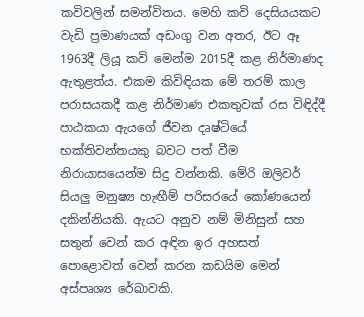කවිවලින් සමන්විතය. මෙහි කවි දෙසියයකට වැඩි ප්‍රමාණයක් අඩංගු වන අතර, ඊට ඈ 1963දී ලියූ කවි මෙන්ම 2015දී කළ නිර්මාණද ඇතුළත්ය. එකම කිවිඳියක මේ තරම් කාල පරාසයකදී කළ නිර්මාණ එකතුවක් රස විඳිද්දී පාඨකයා ඇයගේ ජීවන දෘෂ්ටියේ භක්තිවන්තයකු බවට පත් වීම නිරායාසයෙන්ම සිදු වන්නකි. මේරි ඔලිවර් සියලු මනුෂ්‍ය හැඟීම් පරිසරයේ කෝණයෙන් දකින්නියකි. ඇයට අනුව නම් මිනිසුන් සහ සතුන් වෙන් කර අඳින ඉර අහසත් පොළොවත් වෙන් කරන කඩයිම මෙන් අස්පෘශ්‍ය රේඛාවකි.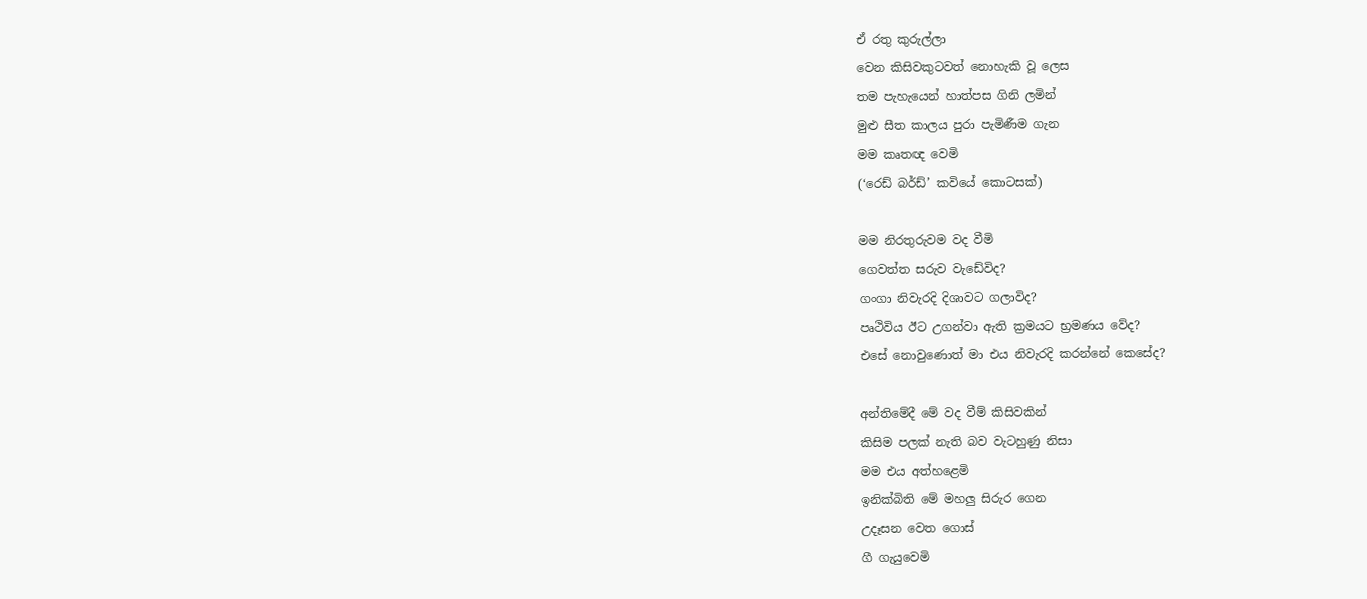ඒ රතු කුරුල්ලා
වෙන කිසිවකුටවත් නොහැකි වූ ලෙස
තම පැහැයෙන් හාත්පස ගිනි ලමින්
මුළු සීත කාලය පුරා පැමිණීම ගැන
මම කෘතඥ වෙමි
(‘රෙඩ් බර්ඩ්’ කවියේ කොටසක්)

මම නිරතුරුවම වද වීමි
ගෙවත්ත සරුව වැඩේවිද?
ගංගා නිවැරදි දිශාවට ගලාවිද?
පෘථිවිය ඊට උගන්වා ඇති ක්‍රමයට භ්‍රමණය වේද?
එසේ නොවුණොත් මා එය නිවැරදි කරන්නේ කෙසේද?

අන්තිමේදී මේ වද වීම් කිසිවකින්
කිසිම පලක් නැති බව වැටහුණු නිසා
මම එය අත්හළෙමි
ඉනික්බිති මේ මහලු සිරුර ගෙන
උදෑසන වෙත ගොස්
ගී ගැයුවෙමි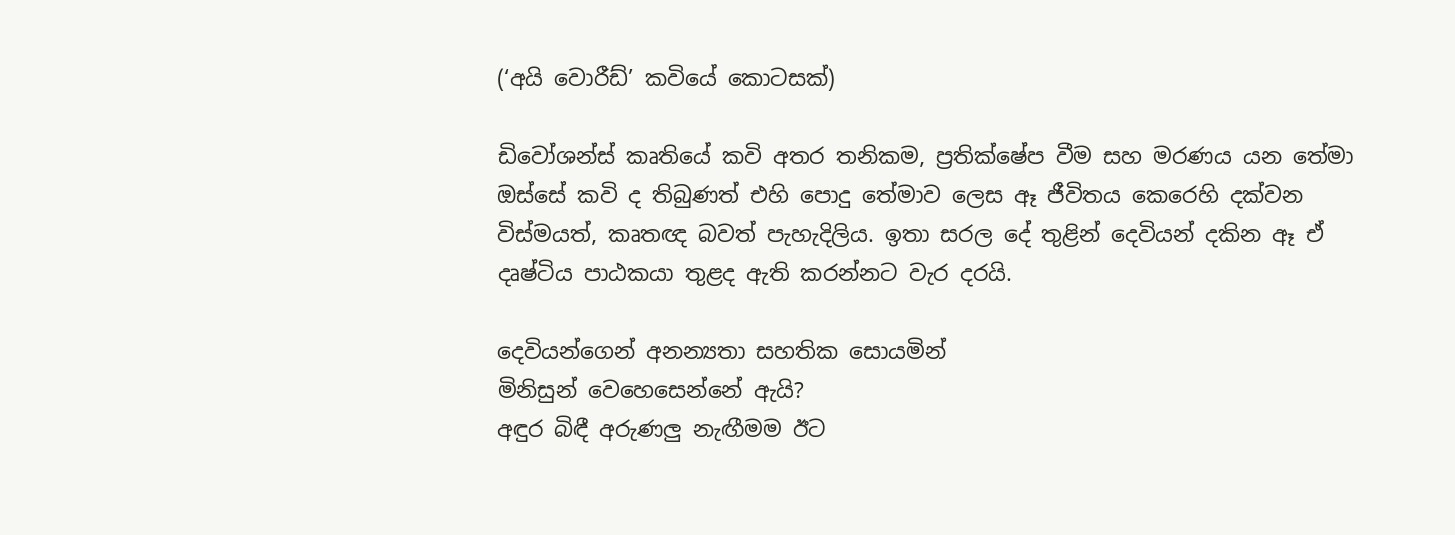(‘අයි වොරීඩ්’ කවියේ කොටසක්)

ඩිවෝශන්ස් කෘතියේ කවි අතර තනිකම, ප්‍රතික්ෂේප වීම සහ මරණය යන තේමා ඔස්සේ කවි ද තිබුණත් එහි පොදු තේමාව ලෙස ඈ ජීවිතය කෙරෙහි දක්වන විස්මයත්, කෘතඥ බවත් පැහැදිලිය. ඉතා සරල දේ තුළින් දෙවියන් දකින ඈ ඒ දෘෂ්ටිය පාඨකයා තුළද ඇති කරන්නට වැර දරයි.

දෙවියන්ගෙන් අනන්‍යතා සහතික සොයමින්
මිනිසුන් වෙහෙසෙන්නේ ඇයි?
අඳුර බිඳී අරුණලු නැඟීමම ඊට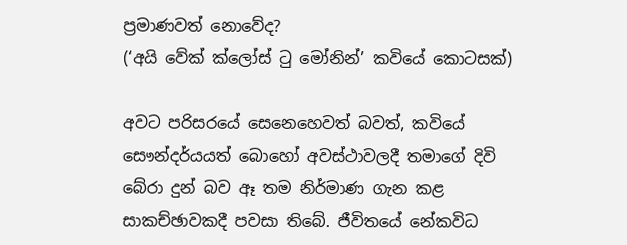ප්‍රමාණවත් නොවේද?
(‘අයි වේක් ක්ලෝස් ටු මෝනින්’ කවියේ කොටසක්)

අවට පරිසරයේ සෙනෙහෙවත් බවත්, කවියේ සෞන්දර්යයත් බොහෝ අවස්ථාවලදී තමාගේ දිවි බේරා දුන් බව ඈ තම නිර්මාණ ගැන කළ සාකච්ඡාවකදී පවසා තිබේ. ජීවිතයේ නේකවිධ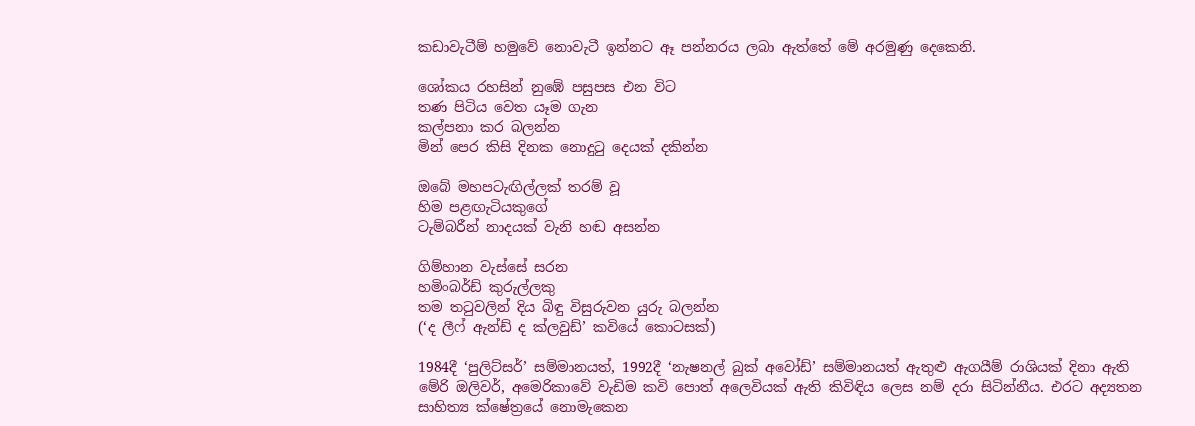කඩාවැටීම් හමුවේ නොවැටී ඉන්නට ඈ පන්නරය ලබා ඇත්තේ මේ අරමුණු දෙකෙනි.

ශෝකය රහසින් නුඹේ පසුපස එන විට
තණ පිටිය වෙත යෑම ගැන
කල්පනා කර බලන්න
මින් පෙර කිසි දිනක නොදුටු දෙයක් දකින්න

ඔබේ මහපටැඟිල්ලක් තරම් වූ
හිම පළඟැටියකුගේ
ටැම්බරීන් නාදයක් වැනි හඬ අසන්න

ගිම්හාන වැස්සේ සරන
හමිංබර්ඩ් කුරුල්ලකු
තම තටුවලින් දිය බිඳු විසුරුවන යුරු බලන්න
(‘ද ලීෆ් ඇන්ඩ් ද ක්ලවුඩ්’ කවියේ කොටසක්)

1984දී ‘පුලිට්සර්’ සම්මානයත්, 1992දී ‘නැෂනල් බුක් අවෝඩ්’ සම්මානයත් ඇතුළු ඇගයීම් රාශියක් දිනා ඇති මේරි ඔලිවර්, අමෙරිකාවේ වැඩිම කවි පොත් අලෙවියක් ඇති කිවිඳිය ලෙස නම් දරා සිටින්නීය. එරට අද්‍යතන සාහිත්‍ය ක්ෂේත්‍රයේ නොමැකෙන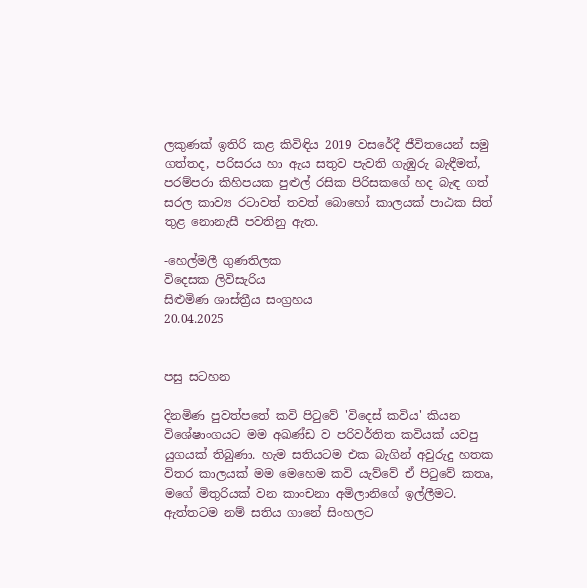ලකුණක් ඉතිරි කළ කිවිඳිය 2019 වසරේදී ජීවිතයෙන් සමු ගත්තද, පරිසරය හා ඇය සතුව පැවති ගැඹුරු බැඳීමත්, පරම්පරා කිහිපයක පුළුල් රසික පිරිසකගේ හද බැඳ ගත් සරල කාව්‍ය රටාවත් තවත් බොහෝ කාලයක් පාඨක සිත් තුළ නොනැසී පවතිනු ඇත.

-හෙල්මලී ගුණතිලක
විදෙසක ලිවිසැරිය
සිළුමිණ ශාස්ත්‍රීය සංග්‍රහය
20.04.2025


පසු සටහන

දිනමිණ පුවත්පතේ කවි පිටුවේ 'විදෙස් කවිය' කියන විශේෂාංගයට මම අඛණ්ඩ ව පරිවර්තිත කවියක් යවපු යුගයක් තිබුණා. හැම සතියටම එක බැගින් අවුරුදු හතක විතර කාලයක් මම මෙහෙම කවි යැව්වේ ඒ පිටුවේ කතෘ, මගේ මිතුරියක් වන කාංචනා අමිලානිගේ ඉල්ලීමට. ඇත්තටම නම් සතිය ගානේ සිංහලට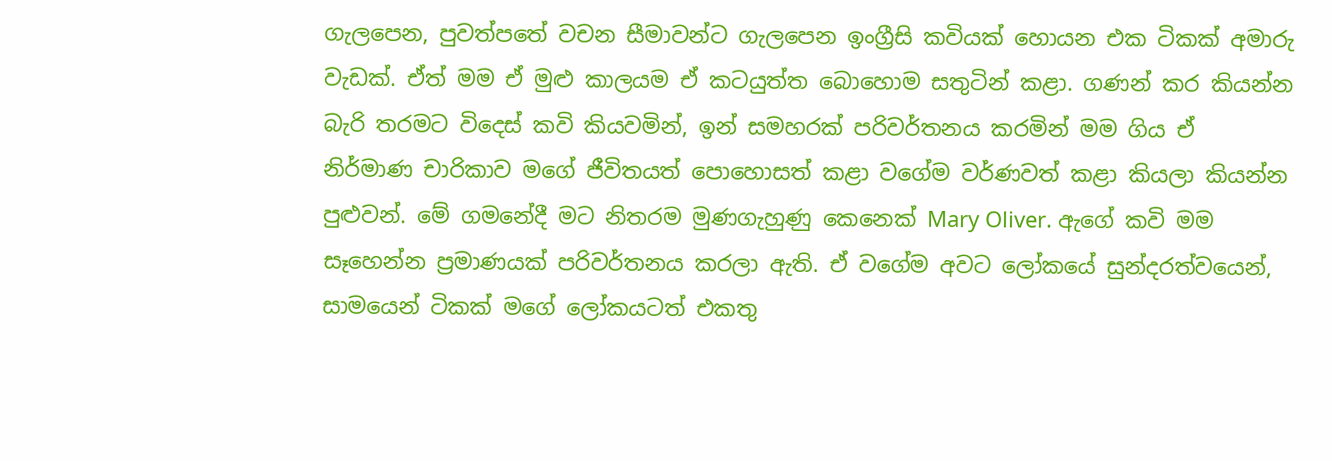ගැලපෙන, පුවත්පතේ වචන සීමාවන්ට ගැලපෙන ඉංග්‍රීසි කවියක් හොයන එක ටිකක් අමාරු වැඩක්. ඒත් මම ඒ මුළු කාලයම ඒ කටයුත්ත බොහොම සතුටින් කළා. ගණන් කර කියන්න බැරි තරමට විදෙස් කවි කියවමින්, ඉන් සමහරක් පරිවර්තනය කරමින් මම ගිය ඒ නිර්මාණ චාරිකාව මගේ ජීවිතයත් පොහොසත් කළා වගේම වර්ණවත් කළා කියලා කියන්න පුළුවන්. මේ ගමනේදී මට නිතරම මුණගැහුණු කෙනෙක් Mary Oliver. ඇගේ කවි මම සෑහෙන්න ප්‍රමාණයක් පරිවර්තනය කරලා ඇති. ඒ වගේම අවට ලෝකයේ සුන්දරත්වයෙන්, සාමයෙන් ටිකක් මගේ ලෝකයටත් එකතු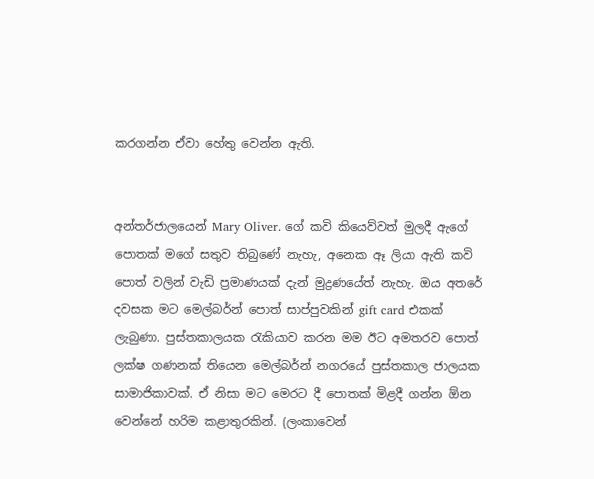කරගන්න ඒවා හේතු වෙන්න ඇති.


අන්තර්ජාලයෙන් Mary Oliver. ගේ කවි කියෙව්වත් මුලදී ඇගේ පොතක් මගේ සතුව තිබුණේ නැහැ, අනෙක ඈ ලියා ඇති කවි පොත් වලින් වැඩි ප්‍රමාණයක් දැන් මුද්‍රණයේත් නැහැ. ඔය අතරේ දවසක මට මෙල්බර්න් පොත් සාප්පුවකින් gift card එකක් ලැබුණා. පුස්තකාලයක රැකියාව කරන මම ඊට අමතරව පොත් ලක්ෂ ගණනක් තියෙන මෙල්බර්න් නගරයේ පුස්තකාල ජාලයක සාමාජිකාවක්. ඒ නිසා මට මෙරට දී පොතක් මිළදී ගන්න ඕන වෙන්නේ හරිම කළාතුරකින්. (ලංකාවෙන්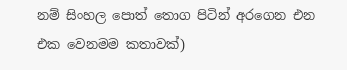නම් සිංහල පොත් තොග පිටින් අරගෙන එන එක වෙනමම කතාවක්)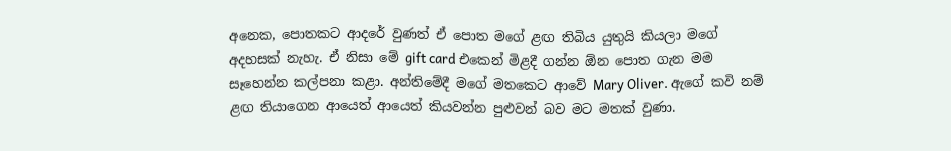අනෙක, පොතකට ආදරේ වුණත් ඒ පොත මගේ ළඟ තිබිය යුතුයි කියලා මගේ අදහසක් නැහැ. ඒ නිසා මේ gift card එකෙන් මිළදී ගන්න ඕන පොත ගැන මම සෑහෙන්න කල්පනා කළා. අන්තිමේදී මගේ මතකෙට ආවේ Mary Oliver. ඇගේ කවි නම් ළඟ තියාගෙන ආයෙත් ආයෙත් කියවන්න පුළුවන් බව මට මතක් වුණා.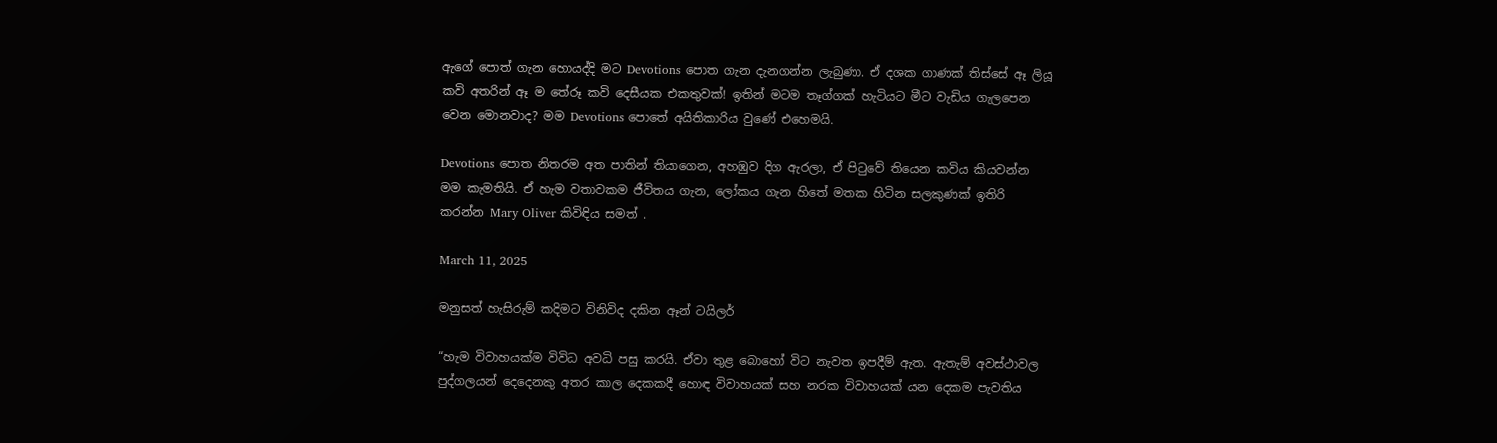ඇගේ පොත් ගැන හොයද්දි මට Devotions පොත ගැන දැනගන්න ලැබුණා. ඒ දශක ගාණක් තිස්සේ ඈ ලියූ කවි අතරින් ඈ ම තේරූ කවි දෙසීයක එකතුවක්! ඉතින් මටම තෑග්ගක් හැටියට මීට වැඩිය ගැලපෙන වෙන මොනවාද? මම Devotions පොතේ අයිතිකාරිය වුණේ එහෙමයි.

Devotions පොත නිතරම අත පාතින් තියාගෙන, අහඹුව දිග ඇරලා, ඒ පිටුවේ තියෙන කවිය කියවන්න මම කැමතියි. ඒ හැම වතාවකම ජීවිතය ගැන, ලෝකය ගැන හිතේ මතක හිටින සලකුණක් ඉතිරි කරන්න Mary Oliver කිවිඳිය සමත් .

March 11, 2025

මනුසත් හැසිරුම් කදිමට විනිවිද දකින ඈන් ටයිලර්

“හැම විවාහයක්ම විවිධ අවධි පසු කරයි. ඒවා තුළ බොහෝ විට නැවත ඉපදීම් ඇත. ඇතැම් අවස්ථාවල පුද්ගලයන් දෙදෙනකු අතර කාල දෙකකදී හොඳ විවාහයක් සහ නරක විවාහයක් යන දෙකම පැවතිය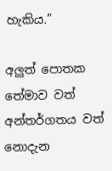හැකිය.”

අලුත් පොතක තේමාව වත් අන්තර්ගතය වත් නොදැන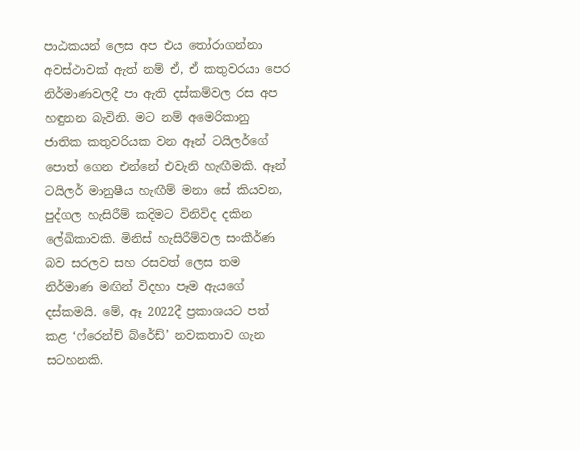පාඨකයන් ලෙස අප එය තෝරාගන්නා අවස්ථාවක් ඇත් නම් ඒ, ඒ කතුවරයා පෙර නිර්මාණවලදී පා ඇති දස්කම්වල රස අප හඳුනන බැවිනි. මට නම් අමෙරිකානු ජාතික කතුවරියක වන ඈන් ටයිලර්ගේ පොත් ගෙන එන්නේ එවැනි හැඟීමකි. ඈන් ටයිලර් මානුෂීය හැඟීම් මනා සේ කියවන, පුද්ගල හැසිරීම් කදිමට විනිවිද දකින ලේඛිකාවකි. මිනිස් හැසිරීම්වල සංකීර්ණ බව සරලව සහ රසවත් ලෙස තම නිර්මාණ මඟින් විදහා පෑම ඇයගේ දස්කමයි. මේ, ඈ 2022දී ප්‍රකාශයට පත් කළ ‘ෆ්රෙන්ච් බ්රේඩ්’ නවකතාව ගැන සටහනකි.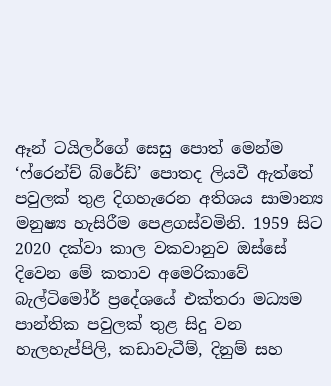ඈන් ටයිලර්ගේ සෙසු පොත් මෙන්ම ‘ෆ්රෙන්ච් බ්රේඩ්’ පොතද ලියවී ඇත්තේ පවුලක් තුළ දිගහැරෙන අතිශය සාමාන්‍ය මනුෂ්‍ය හැසිරීම පෙළගස්වමිනි. 1959 සිට 2020 දක්වා කාල වකවානුව ඔස්සේ දිවෙන මේ කතාව අමෙරිකාවේ බැල්ටිමෝර් ප්‍රදේශයේ එක්තරා මධ්‍යම පාන්තික පවුලක් තුළ සිදු වන හැලහැප්පිලි, කඩාවැටීම්, දිනුම් සහ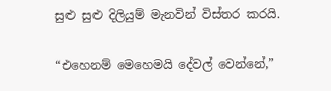සුළු සුළු දිලියුම් මැනවින් විස්තර කරයි.

“එහෙනම් මෙහෙමයි දේවල් වෙන්නේ,”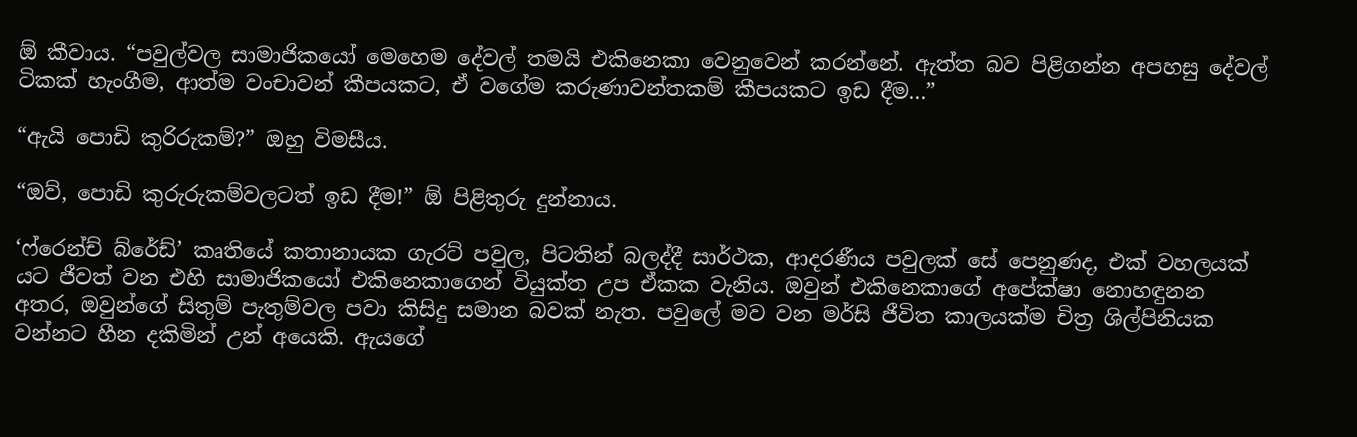ඕ කීවාය. “පවුල්වල සාමාජිකයෝ මෙහෙම දේවල් තමයි එකිනෙකා වෙනුවෙන් කරන්නේ. ඇත්ත බව පිළිගන්න අපහසු දේවල් ටිකක් හැංගීම, ආත්ම වංචාවන් කීපයකට, ඒ වගේම කරුණාවන්තකම් කීපයකට ඉඩ දීම...”

“ඇයි පොඩි කුරිරුකම්?” ඔහු විමසීය.

“ඔව්, පොඩි කුරුරුකම්වලටත් ඉඩ දීම!” ඕ පිළිතුරු දුන්නාය.

‘ෆ්රෙන්ච් බ්රේඩ්’ කෘතියේ කතානායක ගැරට් පවුල, පිටතින් බලද්දී සාර්ථක, ආදරණීය පවුලක් සේ පෙනුණද, එක් වහලයක් යට ජීවත් වන එහි සාමාජිකයෝ එකිනෙකාගෙන් වියුක්ත උප ඒකක වැනිය. ඔවුන් එකිනෙකාගේ අපේක්ෂා නොහඳුනන අතර, ඔවුන්ගේ සිතුම් පැතුම්වල පවා කිසිදු සමාන බවක් නැත. පවුලේ මව වන මර්සි ජීවිත කාලයක්ම චිත්‍ර ශිල්පිනියක වන්නට හීන දකිමින් උන් අයෙකි. ඇයගේ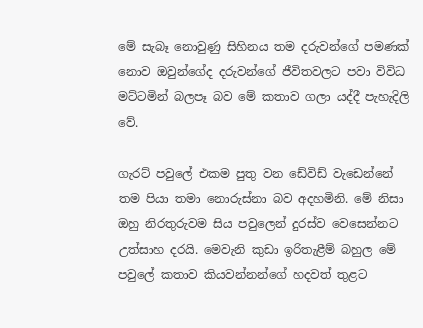මේ සැබෑ නොවුණු සිහිනය තම දරුවන්ගේ පමණක් නොව ඔවුන්ගේද දරුවන්ගේ ජීවිතවලට පවා විවිධ මට්ටමින් බලපෑ බව මේ කතාව ගලා යද්දී පැහැදිලි වේ.

ගැරට් පවුලේ එකම පුතු වන ඩේවිඩ් වැඩෙන්නේ තම පියා තමා නොරුස්නා බව අදහමිනි. මේ නිසා ඔහු නිරතුරුවම සිය පවුලෙන් දුරස්ව වෙසෙන්නට උත්සාහ දරයි. මෙවැනි කුඩා ඉරිතැළීම් බහුල මේ පවුලේ කතාව කියවන්නන්ගේ හදවත් තුළට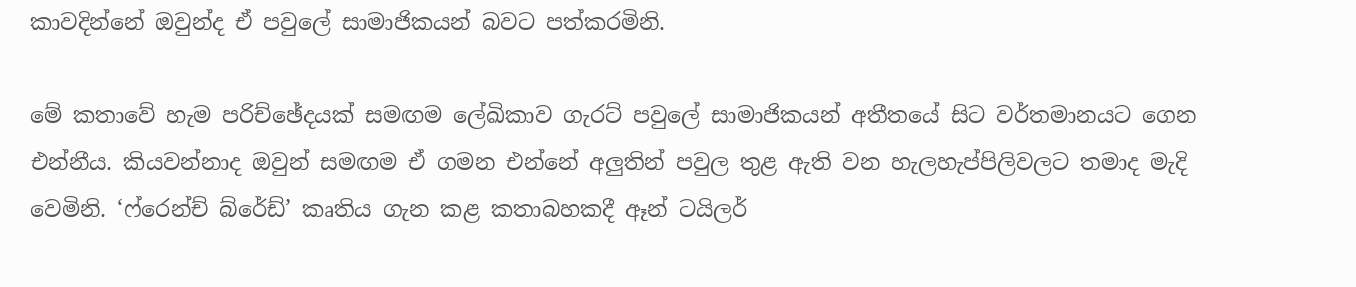කාවදින්නේ ඔවුන්ද ඒ පවුලේ සාමාජිකයන් බවට පත්කරමිනි.

මේ කතාවේ හැම පරිච්ඡේදයක් සමඟම ලේඛිකාව ගැරට් පවුලේ සාමාජිකයන් අතීතයේ සිට වර්තමානයට ගෙන එන්නීය. කියවන්නාද ඔවුන් සමඟම ඒ ගමන එන්නේ අලුතින් පවුල තුළ ඇති වන හැලහැප්පිලිවලට තමාද මැදි වෙමිනි. ‘ෆ්රෙන්ච් බ්රේඩ්’ කෘතිය ගැන කළ කතාබහකදී ඈන් ටයිලර්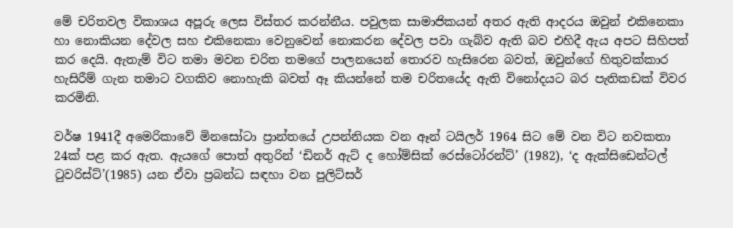මේ චරිතවල විකාශය අපූරු ලෙස විස්තර කරන්නීය. පවුලක සාමාජිකයන් අතර ඇති ආදරය ඔවුන් එකිනෙකා හා නොකියන දේවල සහ එකිනෙකා වෙනුවෙන් නොකරන දේවල පවා ගැබ්ව ඇති බව එහිදී ඇය අපට සිහිපත් කර දෙයි. ඇතැම් විට තමා මවන චරිත තමගේ පාලනයෙන් තොරව හැසිරෙන බවත්, ඔවුන්ගේ හිතුවක්කාර හැසිරීම් ගැන තමාට වගකිව නොහැකි බවත් ඈ කියන්නේ තම චරිතයේද ඇති විනෝදයට බර පැතිකඩක් විවර කරමිනි.

වර්ෂ 1941දී අමෙරිකාවේ මිනසෝටා ප්‍රාන්තයේ උපන්නියක වන ඈන් ටයිලර් 1964 සිට මේ වන විට නවකතා 24ක් පළ කර ඇත. ඇයගේ පොත් අතුරින් ‘ඩිනර් ඇට් ද හෝම්සික් රෙස්ටෝරන්ට්’ (1982), ‘ද ඇක්සිඩෙන්ටල් ටුවරිස්ට්’(1985) යන ඒවා ප්‍රබන්ධ සඳහා වන පුලිට්සර්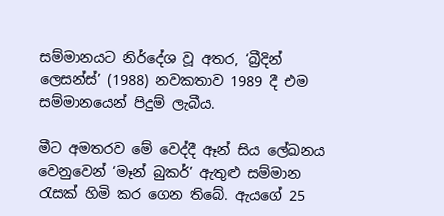සම්මානයට නිර්දේශ වූ අතර, ‘බ්‍රීදින් ලෙසන්ස්’ (1988) නවකතාව 1989 දී එම සම්මානයෙන් පිදුම් ලැබීය.

මීට අමතරව මේ වෙද්දී ඈන් සිය ලේඛනය වෙනුවෙන් ‘මෑන් බුකර්’ ඇතුළු සම්මාන රැසක් හිමි කර ගෙන තිබේ. ඇයගේ 25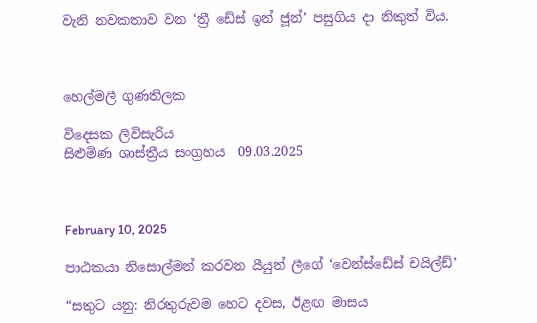වැනි නවකතාව වන ‘ත්‍රී ඩේස් ඉන් ජූන්’ පසුගිය දා නිකුත් විය.



හෙල්මලී ගුණතිලක

විදෙසක ලිවිසැරිය
සිළුමිණ ශාස්ත්‍රීය සංග්‍රහය  09.03.2025



February 10, 2025

පාඨකයා නිසොල්මන් කරවන යීයුන් ලීගේ ‘වෙන්ස්ඩේස් චයිල්ඩ්’

“සතුට යනු: නිරතුරුවම හෙට දවස, ඊළඟ මාසය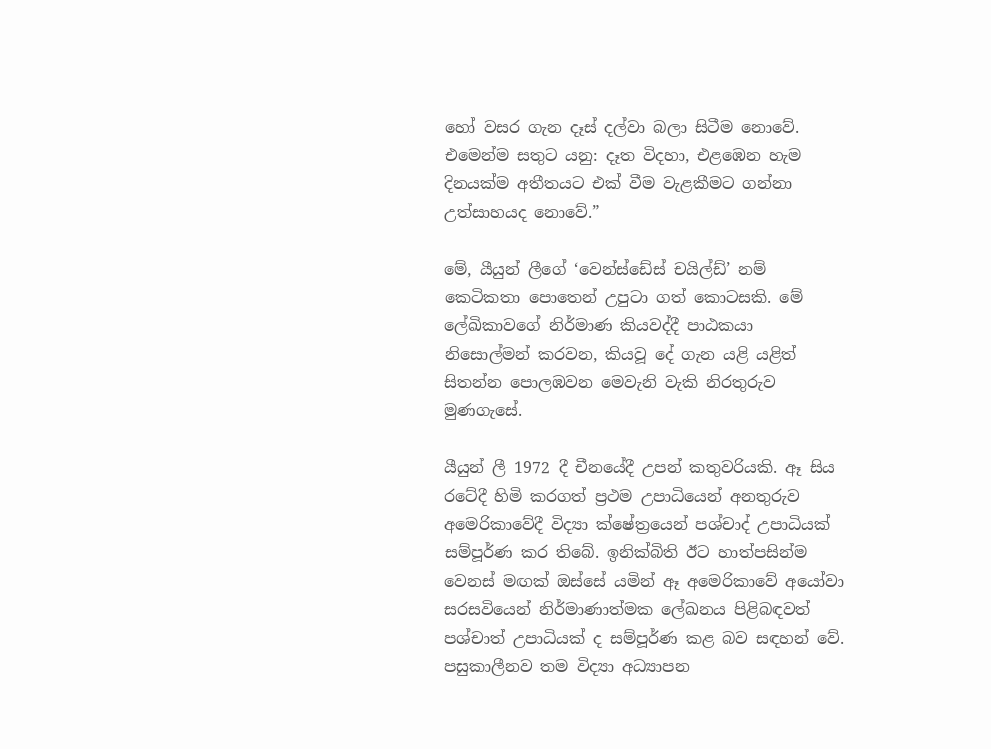හෝ වසර ගැන දෑස් දල්වා බලා සිටීම නොවේ. එමෙන්ම සතුට යනු: දෑත විදහා, එළඹෙන හැම දිනයක්ම අතීතයට එක් වීම වැළකීමට ගන්නා උත්සාහයද නොවේ.”

මේ, යීයුන් ලීගේ ‘වෙන්ස්ඩේස් චයිල්ඩ්’ නම් කෙටිකතා පොතෙන් උපුටා ගත් කොටසකි. මේ ලේඛිකාවගේ නිර්මාණ කියවද්දී පාඨකයා නිසොල්මන් කරවන, කියවූ දේ ගැන යළි යළිත් සිතන්න පොලඹවන මෙවැනි වැකි නිරතුරුව මුණගැසේ.

යීයුන් ලී 1972 දී චීනයේදී උපන් කතුවරියකි. ඈ සිය රටේදී හිමි කරගත් ප්‍රථම උපාධියෙන් අනතුරුව අමෙරිකාවේදී විද්‍යා ක්ෂේත්‍රයෙන් පශ්චාද් උපාධියක් සම්පූර්ණ කර තිබේ. ඉනික්බිති ඊට හාත්පසින්ම වෙනස් මඟක් ඔස්සේ යමින් ඈ අමෙරිකාවේ අයෝවා සරසවියෙන් නිර්මාණාත්මක ලේඛනය පිළිබඳවත් පශ්චාත් උපාධියක් ද සම්පූර්ණ කළ බව සඳහන් වේ. පසුකාලීනව තම විද්‍යා අධ්‍යාපන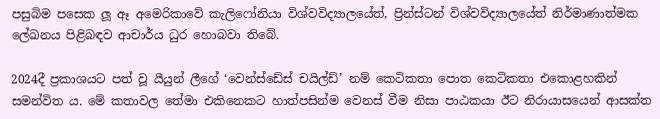පසුබිම පසෙක ලූ ඈ අමෙරිකාවේ කැලිෆෝනියා විශ්වවිද්‍යාලයේත්, ප්‍රින්ස්ටන් විශ්වවිද්‍යාලයේත් නිර්මාණාත්මක ලේඛනය පිළිබඳව ආචාර්ය ධුර හොබවා තිබේ.

2024දී ප්‍රකාශයට පත් වූ යීයුන් ලීගේ ‘වෙන්ස්ඩේස් චයිල්ඩ්’ නම් කෙටිකතා පොත කෙටිකතා එකොළහකින් සමන්විත ය. මේ කතාවල තේමා එකිනෙකට හාත්පසින්ම වෙනස් වීම නිසා පාඨකයා ඊට නිරායාසයෙන් ආසක්ත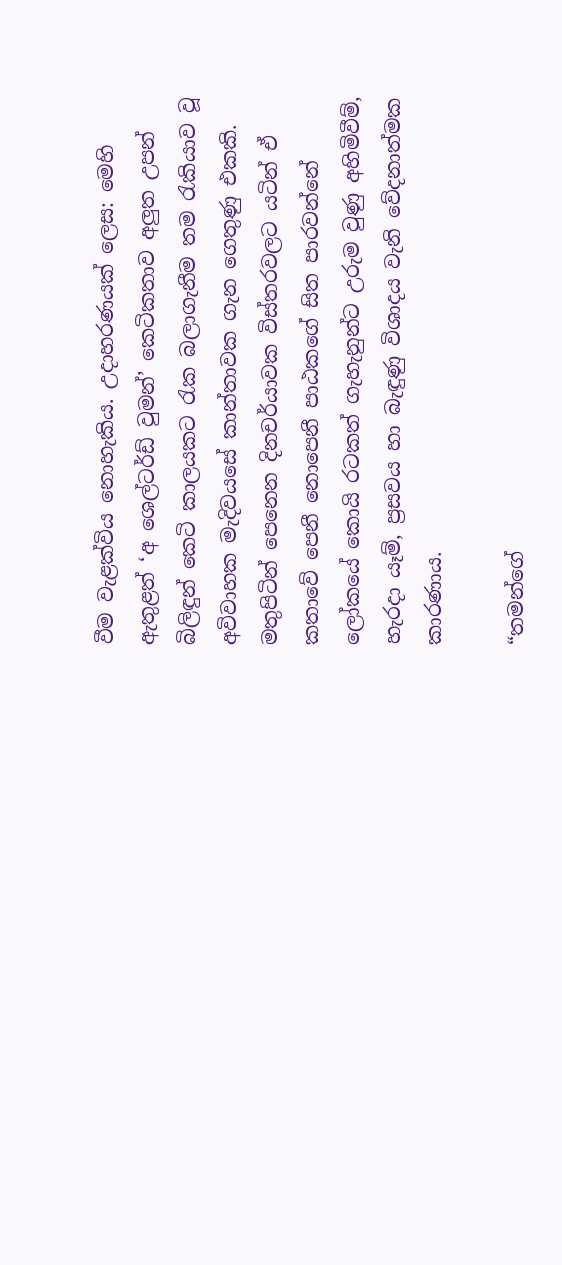වීම වැළක්විය නොහැකිය. උදාහරණයක් ලෙස: මෙහි ඇතුළත් ‘අ ශෙල්ටර්ඩ් වුමන්’ කෙටිකතාව අලුත උපන් බිලිඳුන් කෙටි කාලයකට රැක බලාගැනීම තම රැකියාව වූ අවිවාහක මැදිවයසේ කාන්තාවක ගැන ගෙතුණු එකකි. මතුපිටින් පෙනෙන දිනචර්යාවක විස්තරවලට යටින් ඒ කතාවේ පෙනී නොපෙනී පාඨකගේ සිත පාරවන්නේ ලෝකයේ කොයි රටකත් ගැහැනුන්ට උරුම වුණු අහිමිවීම්, හැරදා යෑම්, ප්‍රසවය හා බැඳුණු විශාදය වැනි වේදනාත්මක කාරණාය.

“තමන්ගේ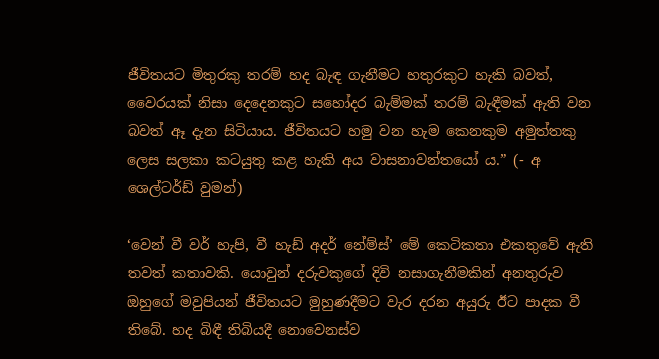ජීවිතයට මිතුරකු තරම් හද බැඳ ගැනීමට හතුරකුට හැකි බවත්, වෛරයක් නිසා දෙදෙනකුට සහෝදර බැම්මක් තරම් බැඳීමක් ඇති වන බවත් ඈ දැන සිටියාය. ජීවිතයට හමු වන හැම කෙනකුම අමුත්තකු ලෙස සලකා කටයුතු කළ හැකි අය වාසනාවන්තයෝ ය.” (- අ ශෙල්ටර්ඩ් වුමන්)

‘වෙන් වී වර් හැපි, වී හැඩ් අදර් නේම්ස්’ මේ කෙටිකතා එකතුවේ ඇති තවත් කතාවකි. යොවුන් දරුවකුගේ දිවි නසාගැනීමකින් අනතුරුව ඔහුගේ මවුපියන් ජීවිතයට මුහුණදීමට වැර දරන අයුරු ඊට පාදක වී තිබේ. හද බිඳී තිබියදී නොවෙනස්ව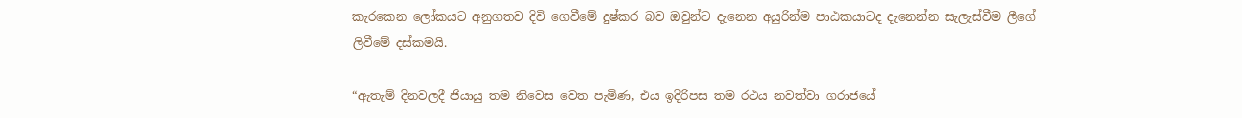කැරකෙන ලෝකයට අනුගතව දිවි ගෙවීමේ දුෂ්කර බව ඔවුන්ට දැනෙන අයුරින්ම පාඨකයාටද දැනෙන්න සැලැස්වීම ලීගේ ලිවීමේ දස්කමයි.

“ඇතැම් දිනවලදී ජියායු තම නිවෙස වෙත පැමිණ, එය ඉදිරිපස තම රථය නවත්වා ගරාජයේ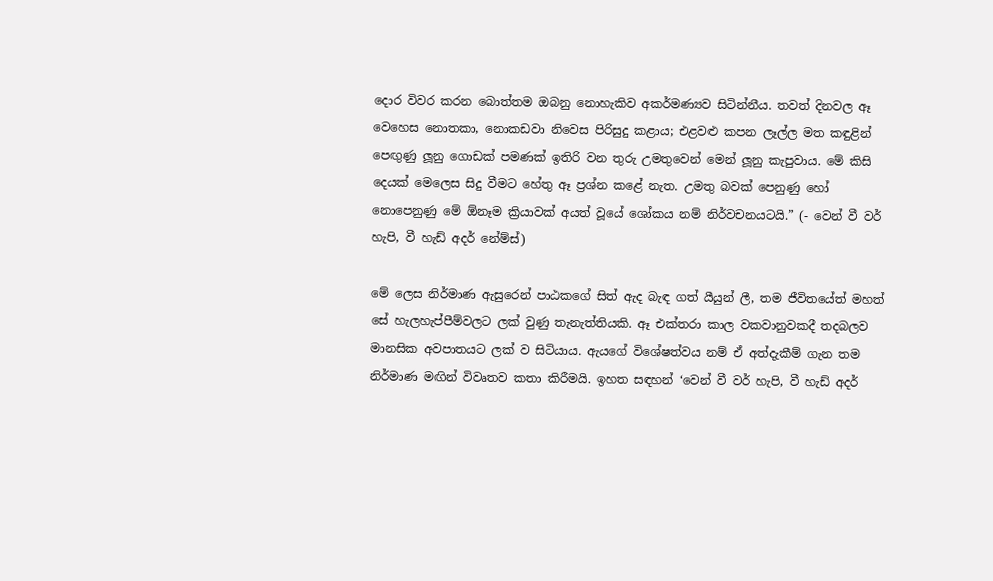දොර විවර කරන බොත්තම ඔබනු නොහැකිව අකර්මණ්‍යව සිටින්නීය. තවත් දිනවල ඈ වෙහෙස නොතකා, නොකඩවා නිවෙස පිරිසුදු කළාය; එළවළු කපන ලෑල්ල මත කඳුළින් පෙඟුණු ලූනු ගොඩක් පමණක් ඉතිරි වන තුරු උමතුවෙන් මෙන් ලූනු කැපුවාය. මේ කිසි දෙයක් මෙලෙස සිදු වීමට හේතු ඈ ප්‍රශ්න කළේ නැත. උමතු බවක් පෙනුණු හෝ නොපෙනුණු මේ ඕනෑම ක්‍රියාවක් අයත් වූයේ ශෝකය නම් නිර්වචනයටයි.” (- වෙන් වී වර් හැපි, වී හැඩ් අදර් නේම්ස්)

මේ ලෙස නිර්මාණ ඇසුරෙන් පාඨකගේ සිත් ඇද බැඳ ගත් යීයුන් ලී, තම ජීවිතයේත් මහත් සේ හැලහැප්පීම්වලට ලක් වුණු තැනැත්තියකි. ඈ එක්තරා කාල වකවානුවකදී තදබලව මානසික අවපාතයට ලක් ව සිටියාය. ඇයගේ විශේෂත්වය නම් ඒ අත්දැකීම් ගැන තම නිර්මාණ මඟින් විවෘතව කතා කිරීමයි. ඉහත සඳහන් ‘වෙන් වී වර් හැපි, වී හැඩ් අදර්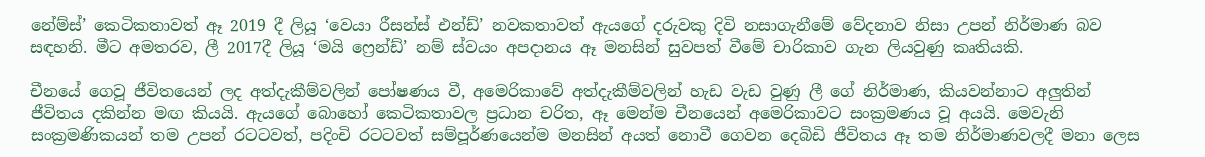නේම්ස්’ කෙටිකතාවත් ඈ 2019 දී ලියූ ‘වෙයා රීසන්ස් එන්ඩ්’ නවකතාවත් ඇයගේ දරුවකු දිවි නසාගැනීමේ වේදනාව නිසා උපන් නිර්මාණ බව සඳහනි. මීට අමතරව, ලී 2017දී ලියූ ‘මයි ෆ්‍රෙන්ඩ්’ නම් ස්වයං අපදානය ඈ මනසින් සුවපත් වීමේ චාරිකාව ගැන ලියවුණු කෘතියකි.

චීනයේ ගෙවූ ජීවිතයෙන් ලද අත්දැකීම්වලින් පෝෂණය වී, අමෙරිකාවේ අත්දැකීම්වලින් හැඩ වැඩ වුණු ලී ගේ නිර්මාණ, කියවන්නාට අලුතින් ජීවිතය දකින්න මඟ කියයි. ඇයගේ බොහෝ කෙටිකතාවල ප්‍රධාන චරිත, ඈ මෙන්ම චීනයෙන් අමෙරිකාවට සංක්‍රමණය වූ අයයි. මෙවැනි සංක්‍රමණිකයන් තම උපන් රටටවත්, පදිංචි රටටවත් සම්පූර්ණයෙන්ම මනසින් අයත් නොවී ගෙවන දෙබිඩි ජීවිතය ඈ තම නිර්මාණවලදී මනා ලෙස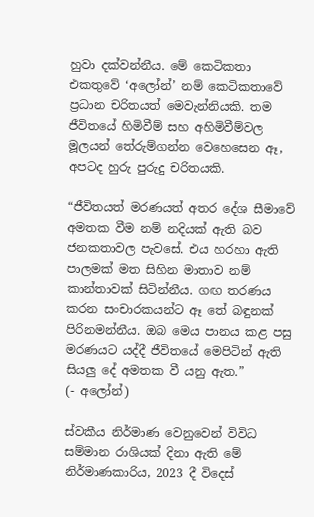හුවා දක්වන්නීය. මේ කෙටිකතා එකතුවේ ‘අලෝන්’ නම් කෙටිකතාවේ ප්‍රධාන චරිතයත් මෙවැන්නියකි. තම ජීවිතයේ හිමිවීම් සහ අහිමිවීම්වල මූලයන් තේරුම්ගන්න වෙහෙසෙන ඈ, අපටද හුරු පුරුදු චරිතයකි.

“ජීවිතයත් මරණයත් අතර දේශ සීමාවේ අමතක වීම නම් නදියක් ඇති බව ජනකතාවල පැවසේ. එය හරහා ඇති පාලමක් මත සිහින මාතාව නම් කාන්තාවක් සිටින්නීය. ගඟ තරණය කරන සංචාරකයන්ට ඈ තේ බඳුනක් පිරිනමන්නීය. ඔබ මෙය පානය කළ පසු මරණයට යද්දී ජීවිතයේ මෙපිටින් ඇති සියලු දේ අමතක වී යනු ඇත.”
(- අලෝන්)

ස්වකීය නිර්මාණ වෙනුවෙන් විවිධ සම්මාන රාශියක් දිනා ඇති මේ නිර්මාණකාරිය, 2023 දී විදෙස්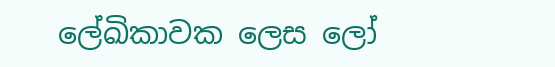ලේඛිකාවක ලෙස ලෝ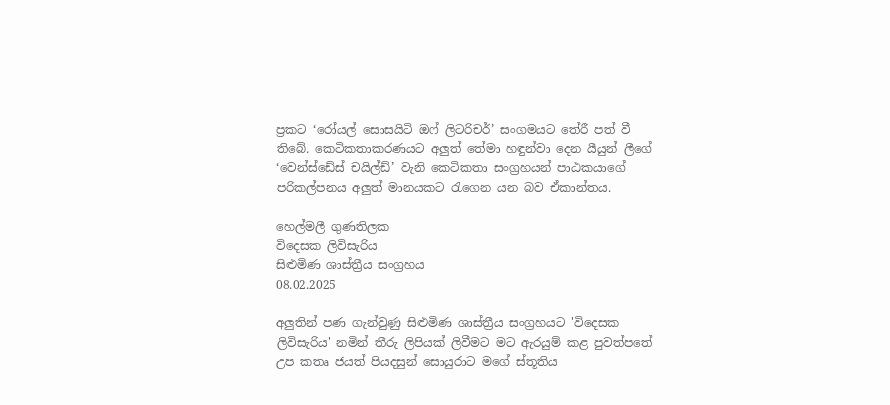ප්‍රකට ‘රෝයල් සොසයිටි ඔෆ් ලිටරිචර්’ සංගමයට තේරී පත් වී තිබේ. කෙටිකතාකරණයට අලුත් තේමා හඳුන්වා දෙන යීයුන් ලීගේ ‘වෙන්ස්ඩේස් චයිල්ඩ්’ වැනි කෙටිකතා සංග්‍රහයන් පාඨකයාගේ පරිකල්පනය අලුත් මානයකට රැගෙන යන බව ඒකාන්තය.

හෙල්මලී ගුණතිලක
විදෙසක ලිවිසැරිය
සිළුමිණ ශාස්ත්‍රීය සංග්‍රහය
08.02.2025

අලුතින් පණ ගැන්වුණු සිළුමිණ ශාස්ත්‍රීය සංග්‍රහයට 'විදෙසක ලිවිසැරිය' නමින් තීරු ලිපියක් ලිවීමට මට ඇරයුම් කළ පුවත්පතේ උප කතෘ ජයත් පියදසුන් සොයුරාට මගේ ස්තූතිය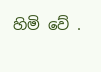හිමි වේ .